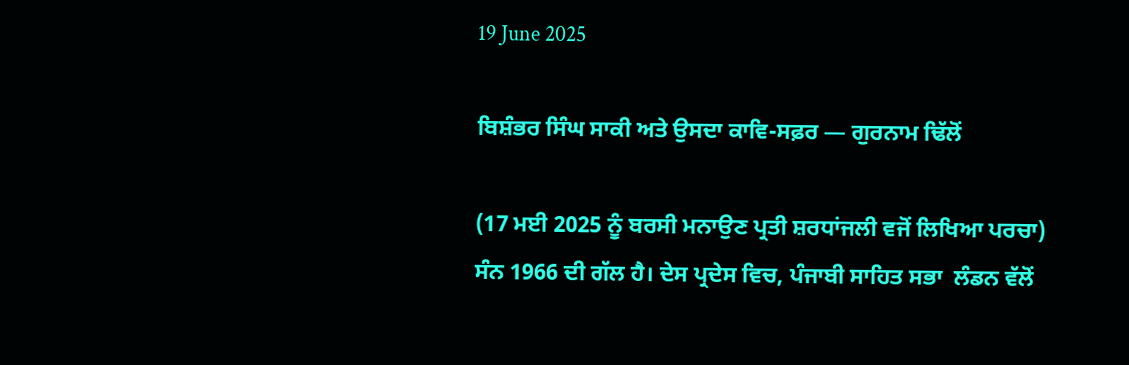19 June 2025

ਬਿਸ਼ੰਭਰ ਸਿੰਘ ਸਾਕੀ ਅਤੇ ਉਸਦਾ ਕਾਵਿ-ਸਫ਼ਰ — ਗੁਰਨਾਮ ਢਿੱਲੋਂ

(17 ਮਈ 2025 ਨੂੰ ਬਰਸੀ ਮਨਾਉਣ ਪ੍ਰਤੀ ਸ਼ਰਧਾਂਜਲੀ ਵਜੋਂ ਲਿਖਿਆ ਪਰਚਾ)
ਸੰਨ 1966 ਦੀ ਗੱਲ ਹੈ। ਦੇਸ ਪ੍ਰਦੇਸ ਵਿਚ, ਪੰਜਾਬੀ ਸਾਹਿਤ ਸਭਾ  ਲੰਡਨ ਵੱਲੋਂ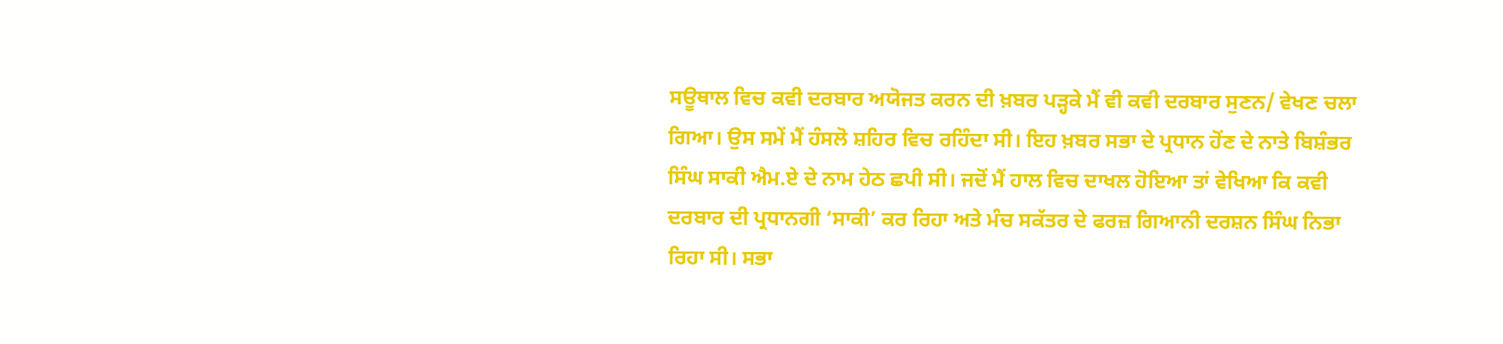ਸਊਥਾਲ ਵਿਚ ਕਵੀ ਦਰਬਾਰ ਅਯੋਜਤ ਕਰਨ ਦੀ ਖ਼ਬਰ ਪੜ੍ਹਕੇ ਮੈਂ ਵੀ ਕਵੀ ਦਰਬਾਰ ਸੁਣਨ/ ਵੇਖਣ ਚਲਾ ਗਿਆ। ਉਸ ਸਮੇਂ ਮੈਂ ਹੰਸਲੋ ਸ਼ਹਿਰ ਵਿਚ ਰਹਿੰਦਾ ਸੀ। ਇਹ ਖ਼ਬਰ ਸਭਾ ਦੇ ਪ੍ਰਧਾਨ ਹੋਂਣ ਦੇ ਨਾਤੇ ਬਿਸ਼ੰਭਰ ਸਿੰਘ ਸਾਕੀ ਐਮ.ਏ ਦੇ ਨਾਮ ਹੇਠ ਛਪੀ ਸੀ। ਜਦੋਂ ਮੈਂ ਹਾਲ ਵਿਚ ਦਾਖਲ ਹੋਇਆ ਤਾਂ ਵੇਖਿਆ ਕਿ ਕਵੀ ਦਰਬਾਰ ਦੀ ਪ੍ਰਧਾਨਗੀ ‘ਸਾਕੀ’ ਕਰ ਰਿਹਾ ਅਤੇ ਮੰਚ ਸਕੱਤਰ ਦੇ ਫਰਜ਼ ਗਿਆਨੀ ਦਰਸ਼ਨ ਸਿੰਘ ਨਿਭਾ ਰਿਹਾ ਸੀ। ਸਭਾ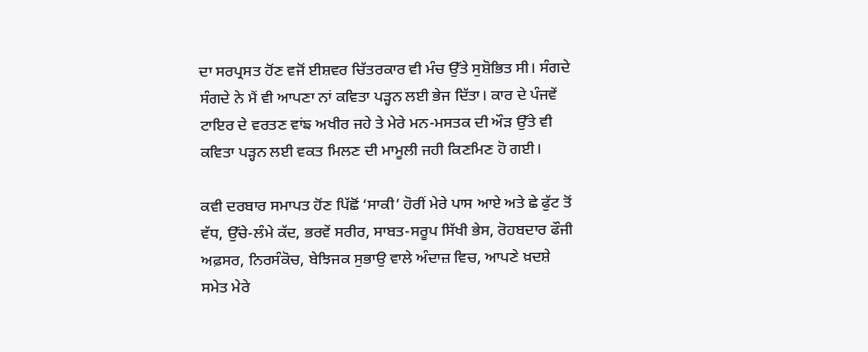ਦਾ ਸਰਪ੍ਰਸਤ ਹੋਂਣ ਵਜੋਂ ਈਸ਼ਵਰ ਚਿੱਤਰਕਾਰ ਵੀ ਮੰਚ ਉੱਤੇ ਸੁਸ਼ੋਭਿਤ ਸੀ। ਸੰਗਦੇ ਸੰਗਦੇ ਨੇ ਮੈਂ ਵੀ ਆਪਣਾ ਨਾਂ ਕਵਿਤਾ ਪੜ੍ਹਨ ਲਈ ਭੇਜ ਦਿੱਤਾ। ਕਾਰ ਦੇ ਪੰਜਵੇਂ ਟਾਇਰ ਦੇ ਵਰਤਣ ਵਾਂਙ ਅਖੀਰ ਜਹੇ ਤੇ ਮੇਰੇ ਮਨ-ਮਸਤਕ ਦੀ ਔੜ ਉੱਤੇ ਵੀ ਕਵਿਤਾ ਪੜ੍ਹਨ ਲਈ ਵਕਤ ਮਿਲਣ ਦੀ ਮਾਮੂਲੀ ਜਹੀ ਕਿਣਮਿਣ ਹੋ ਗਈ।

ਕਵੀ ਦਰਬਾਰ ਸਮਾਪਤ ਹੋਂਣ ਪਿੱਛੋਂ ‘ਸਾਕੀ’ ਹੋਰੀਂ ਮੇਰੇ ਪਾਸ ਆਏ ਅਤੇ ਛੇ ਫੁੱਟ ਤੋਂ ਵੱਧ, ਉੱਚੇ-ਲੰਮੇ ਕੱਦ, ਭਰਵੇਂ ਸਰੀਰ, ਸਾਬਤ-ਸਰੂਪ ਸਿੱਖੀ ਭੇਸ, ਰੋਹਬਦਾਰ ਫੌਜੀ ਅਫ਼ਸਰ, ਨਿਰਸੰਕੋਚ, ਬੇਝਿਜਕ ਸੁਭਾਉ ਵਾਲੇ ਅੰਦਾਜ਼ ਵਿਚ, ਆਪਣੇ ਖ਼ਦਸ਼ੇ ਸਮੇਤ ਮੇਰੇ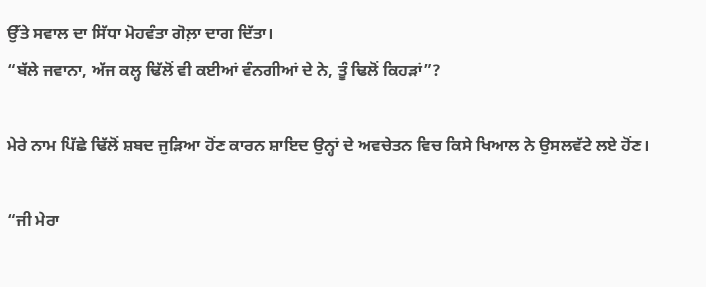ਉੱਤੇ ਸਵਾਲ ਦਾ ਸਿੱਧਾ ਮੋਹਵੰਤਾ ਗੋਲ਼ਾ ਦਾਗ ਦਿੱਤਾ।
“ਬੱਲੇ ਜਵਾਨਾ, ਅੱਜ ਕਲ੍ਹ ਢਿੱਲੋਂ ਵੀ ਕਈਆਂ ਵੰਨਗੀਆਂ ਦੇ ਨੇ, ਤੂੰ ਢਿਲੋਂ ਕਿਹੜਾਂ”?

ਮੇਰੇ ਨਾਮ ਪਿੱਛੇ ਢਿੱਲੋਂ ਸ਼ਬਦ ਜੁੜਿਆ ਹੋਂਣ ਕਾਰਨ ਸ਼ਾਇਦ ਉਨ੍ਹਾਂ ਦੇ ਅਵਚੇਤਨ ਵਿਚ ਕਿਸੇ ਖਿਆਲ ਨੇ ਉਸਲਵੱਟੇ ਲਏ ਹੋਂਣ।

“ਜੀ ਮੇਰਾ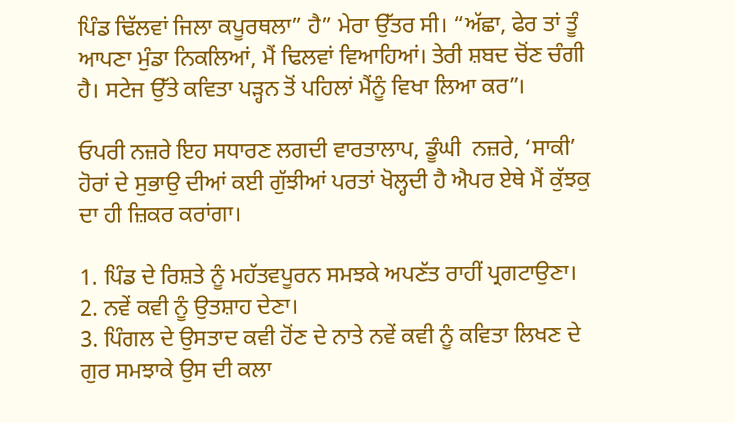ਪਿੰਡ ਢਿੱਲਵਾਂ ਜਿਲਾ ਕਪੂਰਥਲਾ” ਹੈ” ਮੇਰਾ ਉੱਤਰ ਸੀ। “ਅੱਛਾ, ਫੇਰ ਤਾਂ ਤੂੰ ਆਪਣਾ ਮੁੰਡਾ ਨਿਕਲਿਆਂ, ਮੈਂ ਢਿਲਵਾਂ ਵਿਆਹਿਆਂ। ਤੇਰੀ ਸ਼ਬਦ ਚੋਂਣ ਚੰਗੀ ਹੈ। ਸਟੇਜ ਉੱਤੇ ਕਵਿਤਾ ਪੜ੍ਹਨ ਤੋਂ ਪਹਿਲਾਂ ਮੈਂਨੂੰ ਵਿਖਾ ਲਿਆ ਕਰ”।

ਓਪਰੀ ਨਜ਼ਰੇ ਇਹ ਸਧਾਰਣ ਲਗਦੀ ਵਾਰਤਾਲਾਪ, ਡੂੰਘੀ  ਨਜ਼ਰੇ, ‘ਸਾਕੀ’ ਹੋਰਾਂ ਦੇ ਸੁਭਾਉ ਦੀਆਂ ਕਈ ਗੁੱਝੀਆਂ ਪਰਤਾਂ ਖੋਲ੍ਹਦੀ ਹੈ ਐਪਰ ਏਥੇ ਮੈਂ ਕੁੱਝਕੁ ਦਾ ਹੀ ਜ਼ਿਕਰ ਕਰਾਂਗਾ।

1. ਪਿੰਡ ਦੇ ਰਿਸ਼ਤੇ ਨੂੰ ਮਹੱਤਵਪੂਰਨ ਸਮਝਕੇ ਅਪਣੱਤ ਰਾਹੀਂ ਪ੍ਰਗਟਾਉਣਾ।
2. ਨਵੇਂ ਕਵੀ ਨੂੰ ਉਤਸ਼ਾਹ ਦੇਣਾ।
3. ਪਿੰਗਲ ਦੇ ਉਸਤਾਦ ਕਵੀ ਹੋਂਣ ਦੇ ਨਾਤੇ ਨਵੇਂ ਕਵੀ ਨੂੰ ਕਵਿਤਾ ਲਿਖਣ ਦੇ ਗੁਰ ਸਮਝਾਕੇ ਉਸ ਦੀ ਕਲਾ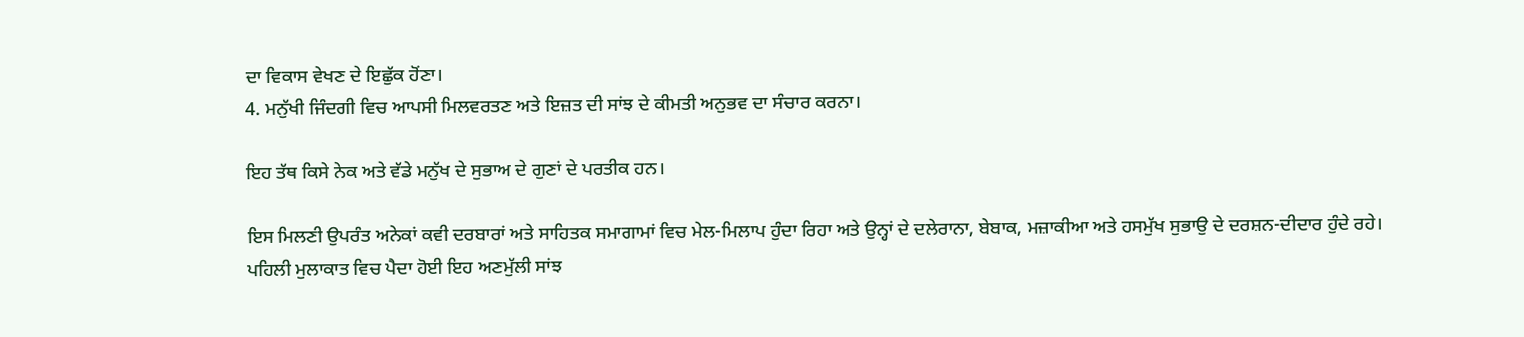ਦਾ ਵਿਕਾਸ ਵੇਖਣ ਦੇ ਇਛੁੱਕ ਹੋਂਣਾ।
4. ਮਨੁੱਖੀ ਜਿੰਦਗੀ ਵਿਚ ਆਪਸੀ ਮਿਲਵਰਤਣ ਅਤੇ ਇਜ਼ਤ ਦੀ ਸਾਂਝ ਦੇ ਕੀਮਤੀ ਅਨੁਭਵ ਦਾ ਸੰਚਾਰ ਕਰਨਾ।

ਇਹ ਤੱਥ ਕਿਸੇ ਨੇਕ ਅਤੇ ਵੱਡੇ ਮਨੁੱਖ ਦੇ ਸੁਭਾਅ ਦੇ ਗੁਣਾਂ ਦੇ ਪਰਤੀਕ ਹਨ।

ਇਸ ਮਿਲਣੀ ਉਪਰੰਤ ਅਨੇਕਾਂ ਕਵੀ ਦਰਬਾਰਾਂ ਅਤੇ ਸਾਹਿਤਕ ਸਮਾਗਾਮਾਂ ਵਿਚ ਮੇਲ-ਮਿਲਾਪ ਹੁੰਦਾ ਰਿਹਾ ਅਤੇ ਉਨ੍ਹਾਂ ਦੇ ਦਲੇਰਾਨਾ, ਬੇਬਾਕ, ਮਜ਼ਾਕੀਆ ਅਤੇ ਹਸਮੁੱਖ ਸੁਭਾਉ ਦੇ ਦਰਸ਼ਨ-ਦੀਦਾਰ ਹੁੰਦੇ ਰਹੇ।
ਪਹਿਲੀ ਮੁਲਾਕਾਤ ਵਿਚ ਪੈਦਾ ਹੋਈ ਇਹ ਅਣਮੁੱਲੀ ਸਾਂਝ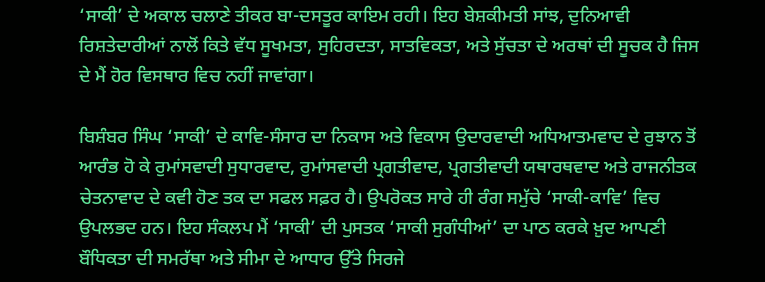‘ਸਾਕੀ’ ਦੇ ਅਕਾਲ ਚਲਾਣੇ ਤੀਕਰ ਬਾ-ਦਸਤੂਰ ਕਾਇਮ ਰਹੀ। ਇਹ ਬੇਸ਼ਕੀਮਤੀ ਸਾਂਝ, ਦੁਨਿਆਵੀ ਰਿਸ਼ਤੇਦਾਰੀਆਂ ਨਾਲੋਂ ਕਿਤੇ ਵੱਧ ਸੂਖਮਤਾ, ਸੁਹਿਰਦਤਾ, ਸਾਤਵਿਕਤਾ, ਅਤੇ ਸੁੱਚਤਾ ਦੇ ਅਰਥਾਂ ਦੀ ਸੂਚਕ ਹੈ ਜਿਸ ਦੇ ਮੈਂ ਹੋਰ ਵਿਸਥਾਰ ਵਿਚ ਨਹੀਂ ਜਾਵਾਂਗਾ।

ਬਿਸ਼ੰਬਰ ਸਿੰਘ ‘ਸਾਕੀ’ ਦੇ ਕਾਵਿ-ਸੰਸਾਰ ਦਾ ਨਿਕਾਸ ਅਤੇ ਵਿਕਾਸ ਉਦਾਰਵਾਦੀ ਅਧਿਆਤਮਵਾਦ ਦੇ ਰੁਝਾਨ ਤੋਂ ਆਰੰਭ ਹੋ ਕੇ ਰੁਮਾਂਸਵਾਦੀ ਸੁਧਾਰਵਾਦ, ਰੁਮਾਂਸਵਾਦੀ ਪ੍ਰਗਤੀਵਾਦ, ਪ੍ਰਗਤੀਵਾਦੀ ਯਥਾਰਥਵਾਦ ਅਤੇ ਰਾਜਨੀਤਕ ਚੇਤਨਾਵਾਦ ਦੇ ਕਵੀ ਹੋਣ ਤਕ ਦਾ ਸਫਲ ਸਫ਼ਰ ਹੈ। ਉਪਰੋਕਤ ਸਾਰੇ ਹੀ ਰੰਗ ਸਮੁੱਚੇ ‘ਸਾਕੀ-ਕਾਵਿ’ ਵਿਚ ਉਪਲਭਦ ਹਨ। ਇਹ ਸੰਕਲਪ ਮੈਂ ‘ਸਾਕੀ’ ਦੀ ਪੁਸਤਕ ‘ਸਾਕੀ ਸੁਗੰਧੀਆਂ’ ਦਾ ਪਾਠ ਕਰਕੇ ਖ਼ੁਦ ਆਪਣੀ ਬੌਧਿਕਤਾ ਦੀ ਸਮਰੱਥਾ ਅਤੇ ਸੀਮਾ ਦੇ ਆਧਾਰ ਉੱਤੇ ਸਿਰਜੇ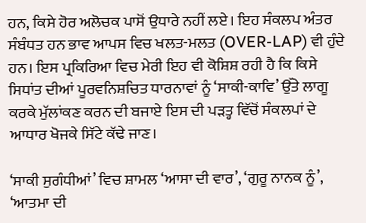ਹਨ, ਕਿਸੇ ਹੋਰ ਅਲੋਚਕ ਪਾਸੋਂ ਉਧਾਰੇ ਨਹੀਂ ਲਏ। ਇਹ ਸੰਕਲਪ ਅੰਤਰ ਸੰਬੰਧਤ ਹਨ ਭਾਵ ਆਪਸ ਵਿਚ ਖਲਤ-ਮਲਤ (OVER-LAP) ਵੀ ਹੁੰਦੇ ਹਨ। ਇਸ ਪ੍ਰਕਿਰਿਆ ਵਿਚ ਮੇਰੀ ਇਹ ਵੀ ਕੋਸ਼ਿਸ਼ ਰਹੀ ਹੈ ਕਿ ਕਿਸੇ ਸਿਧਾਂਤ ਦੀਆਂ ਪੂਰਵਨਿਸ਼ਚਿਤ ਧਾਰਨਾਵਾਂ ਨੂੰ ‘ਸਾਕੀ-ਕਾਵਿ’ ਉੱਤੇ ਲਾਗੂ ਕਰਕੇ ਮੁੱਲਾਂਕਣ ਕਰਨ ਦੀ ਬਜਾਏ ਇਸ ਦੀ ਪੜਤ੍ਹ ਵਿੱਚੋਂ ਸੰਕਲਪਾਂ ਦੇ ਆਧਾਰ ਖੋਜਕੇ ਸਿੱਟੇ ਕੱਢੇ ਜਾਣ।

‘ਸਾਕੀ ਸੁਗੰਧੀਆਂ’ ਵਿਚ ਸ਼ਾਮਲ ‘ਆਸਾ ਦੀ ਵਾਰ’, ‘ਗੁਰੂ ਨਾਨਕ ਨੂੰ’, ‘ਆਤਮਾ ਦੀ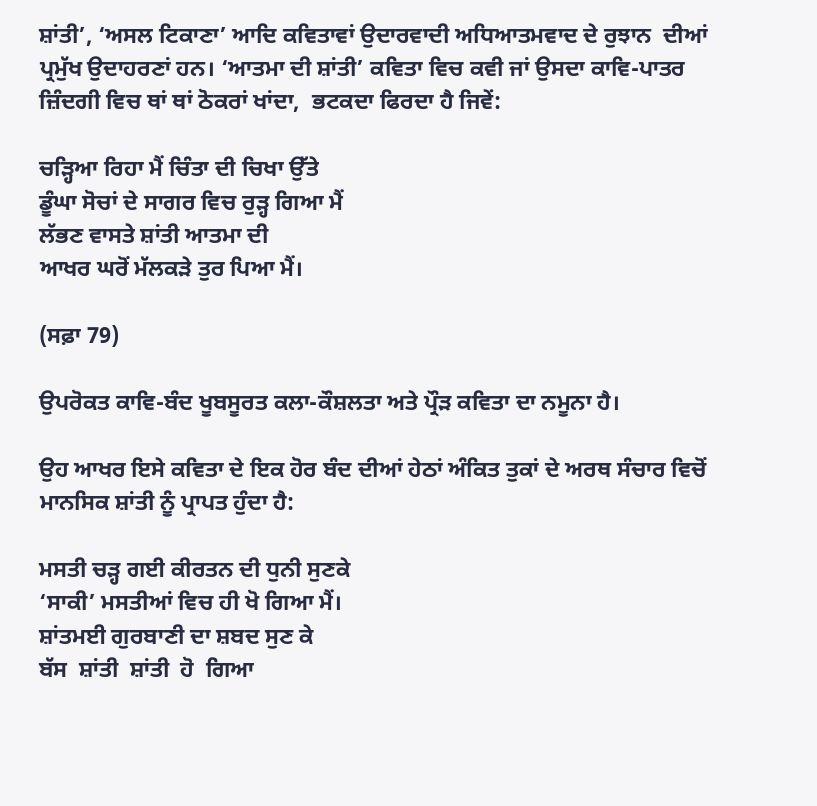ਸ਼ਾਂਤੀ’, ‘ਅਸਲ ਟਿਕਾਣਾ’ ਆਦਿ ਕਵਿਤਾਵਾਂ ਉਦਾਰਵਾਦੀ ਅਧਿਆਤਮਵਾਦ ਦੇ ਰੁਝਾਨ  ਦੀਆਂ ਪ੍ਰਮੁੱਖ ਉਦਾਹਰਣਾਂ ਹਨ। ‘ਆਤਮਾ ਦੀ ਸ਼ਾਂਤੀ’ ਕਵਿਤਾ ਵਿਚ ਕਵੀ ਜਾਂ ਉਸਦਾ ਕਾਵਿ-ਪਾਤਰ ਜ਼ਿੰਦਗੀ ਵਿਚ ਥਾਂ ਥਾਂ ਠੋਕਰਾਂ ਖਾਂਦਾ,  ਭਟਕਦਾ ਫਿਰਦਾ ਹੈ ਜਿਵੇਂ:

ਚੜ੍ਹਿਆ ਰਿਹਾ ਮੈਂ ਚਿੰਤਾ ਦੀ ਚਿਖਾ ਉੱਤੇ
ਡੂੰਘਾ ਸੋਚਾਂ ਦੇ ਸਾਗਰ ਵਿਚ ਰੁੜ੍ਹ ਗਿਆ ਮੈਂ
ਲੱਭਣ ਵਾਸਤੇ ਸ਼ਾਂਤੀ ਆਤਮਾ ਦੀ
ਆਖਰ ਘਰੋਂ ਮੱਲਕੜੇ ਤੁਰ ਪਿਆ ਮੈਂ।

(ਸਫ਼ਾ 79)

ਉਪਰੋਕਤ ਕਾਵਿ-ਬੰਦ ਖੂਬਸੂਰਤ ਕਲਾ-ਕੌਸ਼ਲਤਾ ਅਤੇ ਪ੍ਰੌੜ ਕਵਿਤਾ ਦਾ ਨਮੂਨਾ ਹੈ।

ਉਹ ਆਖਰ ਇਸੇ ਕਵਿਤਾ ਦੇ ਇਕ ਹੋਰ ਬੰਦ ਦੀਆਂ ਹੇਠਾਂ ਅੰਕਿਤ ਤੁਕਾਂ ਦੇ ਅਰਥ ਸੰਚਾਰ ਵਿਚੋਂ ਮਾਨਸਿਕ ਸ਼ਾਂਤੀ ਨੂੰ ਪ੍ਰਾਪਤ ਹੁੰਦਾ ਹੈ:

ਮਸਤੀ ਚੜ੍ਹ ਗਈ ਕੀਰਤਨ ਦੀ ਧੁਨੀ ਸੁਣਕੇ
‘ਸਾਕੀ’ ਮਸਤੀਆਂ ਵਿਚ ਹੀ ਖੋ ਗਿਆ ਮੈਂ।
ਸ਼ਾਂਤਮਈ ਗੁਰਬਾਣੀ ਦਾ ਸ਼ਬਦ ਸੁਣ ਕੇ
ਬੱਸ  ਸ਼ਾਂਤੀ  ਸ਼ਾਂਤੀ  ਹੋ  ਗਿਆ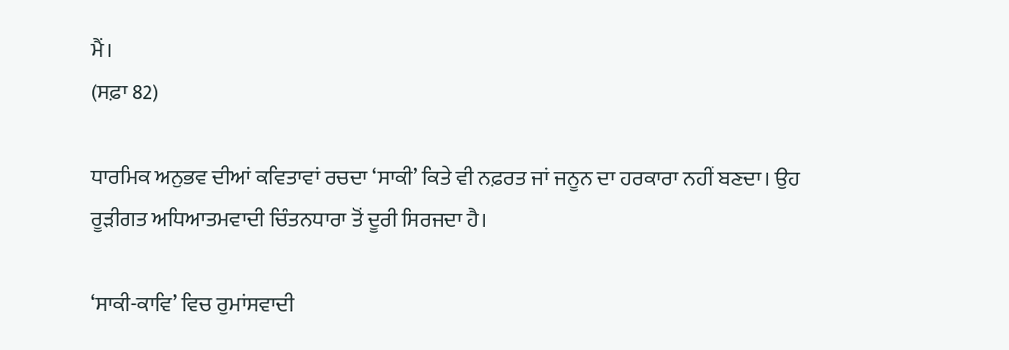ਮੈਂ।
(ਸਫ਼ਾ 82)

ਧਾਰਮਿਕ ਅਨੁਭਵ ਦੀਆਂ ਕਵਿਤਾਵਾਂ ਰਚਦਾ ‘ਸਾਕੀ’ ਕਿਤੇ ਵੀ ਨਫ਼ਰਤ ਜਾਂ ਜਨੂਨ ਦਾ ਹਰਕਾਰਾ ਨਹੀਂ ਬਣਦਾ। ਉਹ ਰੂੜੀਗਤ ਅਧਿਆਤਮਵਾਦੀ ਚਿੰਤਨਧਾਰਾ ਤੋਂ ਦੂਰੀ ਸਿਰਜਦਾ ਹੈ।

‘ਸਾਕੀ-ਕਾਵਿ’ ਵਿਚ ਰੁਮਾਂਸਵਾਦੀ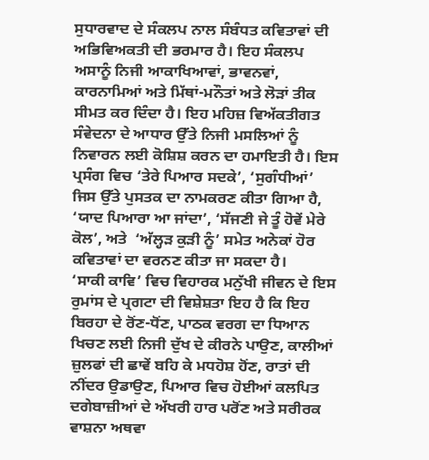ਸੁਧਾਰਵਾਦ ਦੇ ਸੰਕਲਪ ਨਾਲ ਸੰਬੰਧਤ ਕਵਿਤਾਵਾਂ ਦੀ ਅਭਿਵਿਅਕਤੀ ਦੀ ਭਰਮਾਰ ਹੈ। ਇਹ ਸੰਕਲਪ ਅਸਾਨੂੰ ਨਿਜੀ ਆਕਾਖਿਆਵਾਂ, ਭਾਵਨਵਾਂ, ਕਾਰਨਾਮਿਆਂ ਅਤੇ ਮਿੱਥਾਂ-ਮਨੌਤਾਂ ਅਤੇ ਲੋੜਾਂ ਤੀਕ ਸੀਮਤ ਕਰ ਦਿੰਦਾ ਹੈ। ਇਹ ਮਹਿਜ਼ ਵਿਅੱਕਤੀਗਤ ਸੰਵੇਦਨਾ ਦੇ ਆਧਾਰ ਉੱਤੇ ਨਿਜੀ ਮਸਲਿਆਂ ਨੂੰ ਨਿਵਾਰਨ ਲਈ ਕੋਸ਼ਿਸ਼ ਕਰਨ ਦਾ ਹਮਾਇਤੀ ਹੈ। ਇਸ ਪ੍ਰਸੰਗ ਵਿਚ ‘ਤੇਰੇ ਪਿਆਰ ਸਦਕੇ’, ‘ਸੁਗੰਧੀਆਂ’ ਜਿਸ ਉੱਤੇ ਪੁਸਤਕ ਦਾ ਨਾਮਕਰਣ ਕੀਤਾ ਗਿਆ ਹੈ, ‘ਯਾਦ ਪਿਆਰਾ ਆ ਜਾਂਦਾ’, ‘ਸੱਜਣੀ ਜੇ ਤੂੰ ਹੋਵੇਂ ਮੇਰੇ ਕੋਲ’, ਅਤੇ  ‘ਅੱਲ੍ਹੜ ਕੁੜੀ ਨੂੰ’ ਸਮੇਤ ਅਨੇਕਾਂ ਹੋਰ ਕਵਿਤਾਵਾਂ ਦਾ ਵਰਨਣ ਕੀਤਾ ਜਾ ਸਕਦਾ ਹੈ।
‘ਸਾਕੀ ਕਾਵਿ’ ਵਿਚ ਵਿਹਾਰਕ ਮਨੁੱਖੀ ਜੀਵਨ ਦੇ ਇਸ ਰੁਮਾਂਸ ਦੇ ਪ੍ਰਗਟਾ ਦੀ ਵਿਸ਼ੇਸ਼ਤਾ ਇਹ ਹੈ ਕਿ ਇਹ ਬਿਰਹਾ ਦੇ ਰੋਂਣ-ਧੋਂਣ, ਪਾਠਕ ਵਰਗ ਦਾ ਧਿਆਨ ਖਿਚਣ ਲਈ ਨਿਜੀ ਦੁੱਖ ਦੇ ਕੀਰਨੇ ਪਾਉਣ, ਕਾਲੀਆਂ ਜ਼ੁਲਫਾਂ ਦੀ ਛਾਵੇਂ ਬਹਿ ਕੇ ਮਧਹੋਸ਼ ਹੋਂਣ, ਰਾਤਾਂ ਦੀ ਨੀਂਦਰ ਉਡਾਉਣ, ਪਿਆਰ ਵਿਚ ਹੋਈਆਂ ਕਲਪਿਤ ਦਗੇਬਾਜ਼ੀਆਂ ਦੇ ਅੱਖਰੀ ਹਾਰ ਪਰੋਂਣ ਅਤੇ ਸਰੀਰਕ ਵਾਸ਼ਨਾ ਅਥਵਾ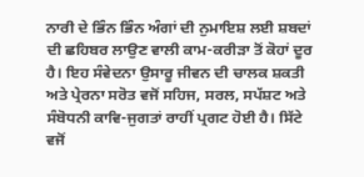ਨਾਰੀ ਦੇ ਭਿੰਨ ਭਿੰਨ ਅੰਗਾਂ ਦੀ ਨੁਮਾਇਸ਼ ਲਈ ਸ਼ਬਦਾਂ ਦੀ ਛਹਿਬਰ ਲਾਉਣ ਵਾਲੀ ਕਾਮ-ਕਰੀੜਾ ਤੋਂ ਕੋਹਾਂ ਦੂਰ ਹੈ। ਇਹ ਸੰਵੇਦਨਾ ਉਸਾਰੂ ਜੀਵਨ ਦੀ ਚਾਲਕ ਸ਼ਕਤੀ ਅਤੇ ਪ੍ਰੇਰਨਾ ਸਰੋਤ ਵਜੋਂ ਸਹਿਜ, ਸਰਲ, ਸਪੱਸ਼ਟ ਅਤੇ ਸੰਬੋਧਨੀ ਕਾਵਿ-ਜੁਗਤਾਂ ਰਾਹੀਂ ਪ੍ਰਗਟ ਹੋਈ ਹੈ। ਸਿੱਟੇ ਵਜੋਂ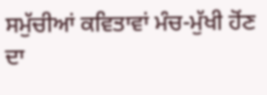ਸਮੁੱਚੀਆਂ ਕਵਿਤਾਵਾਂ ਮੰਚ-ਮੁੱਖੀ ਹੋਂਣ ਦਾ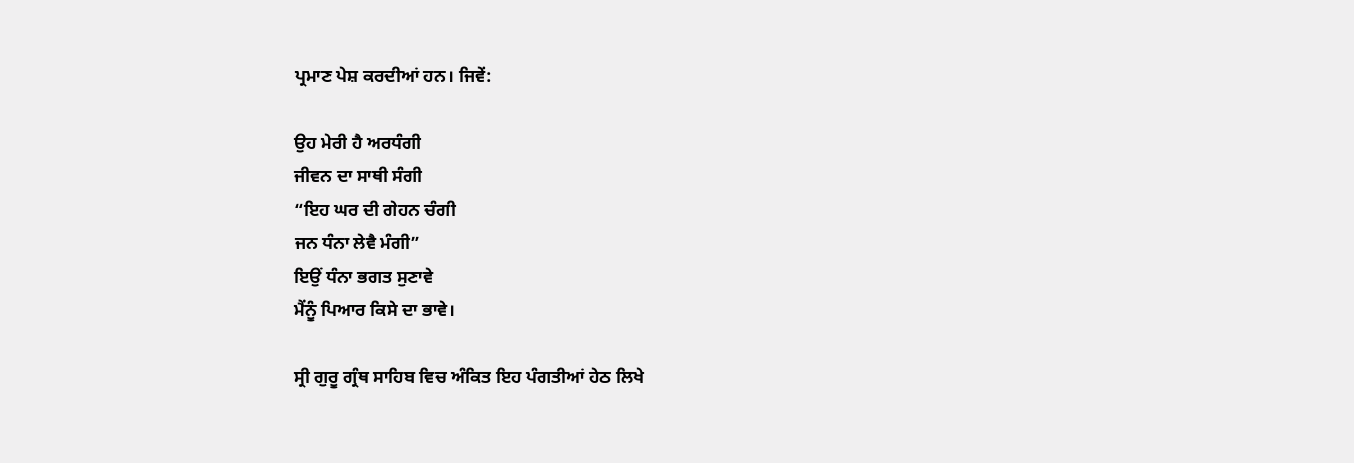ਪ੍ਰਮਾਣ ਪੇਸ਼ ਕਰਦੀਆਂ ਹਨ। ਜਿਵੇਂ:

ਉਹ ਮੇਰੀ ਹੈ ਅਰਧੰਗੀ
ਜੀਵਨ ਦਾ ਸਾਥੀ ਸੰਗੀ
“ਇਹ ਘਰ ਦੀ ਗੇਹਨ ਚੰਗੀ
ਜਨ ਧੰਨਾ ਲੇਵੈ ਮੰਗੀ”
ਇਉਂ ਧੰਨਾ ਭਗਤ ਸੁਣਾਵੇ
ਮੈਂਨੂੰ ਪਿਆਰ ਕਿਸੇ ਦਾ ਭਾਵੇ।

ਸ੍ਰੀ ਗੁਰੂ ਗ੍ਰੰਥ ਸਾਹਿਬ ਵਿਚ ਅੰਕਿਤ ਇਹ ਪੰਗਤੀਆਂ ਹੇਠ ਲਿਖੇ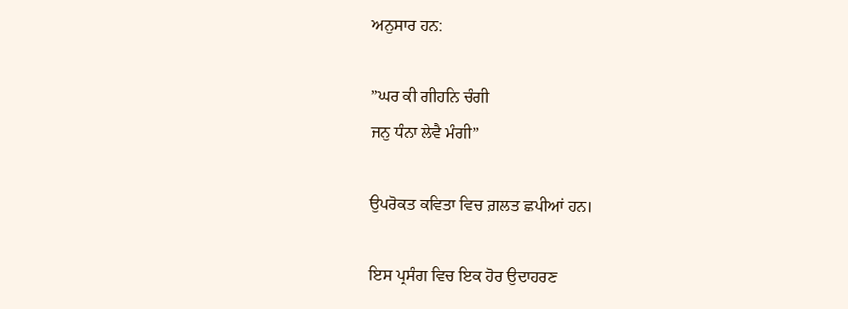ਅਨੁਸਾਰ ਹਨ:

”ਘਰ ਕੀ ਗੀਹਨਿ ਚੰਗੀ
ਜਨੁ ਧੰਨਾ ਲੇਵੈ ਮੰਗੀ”

ਉਪਰੋਕਤ ਕਵਿਤਾ ਵਿਚ ਗ਼ਲਤ ਛਪੀਆਂ ਹਨ।

ਇਸ ਪ੍ਰਸੰਗ ਵਿਚ ਇਕ ਹੋਰ ਉਦਾਹਰਣ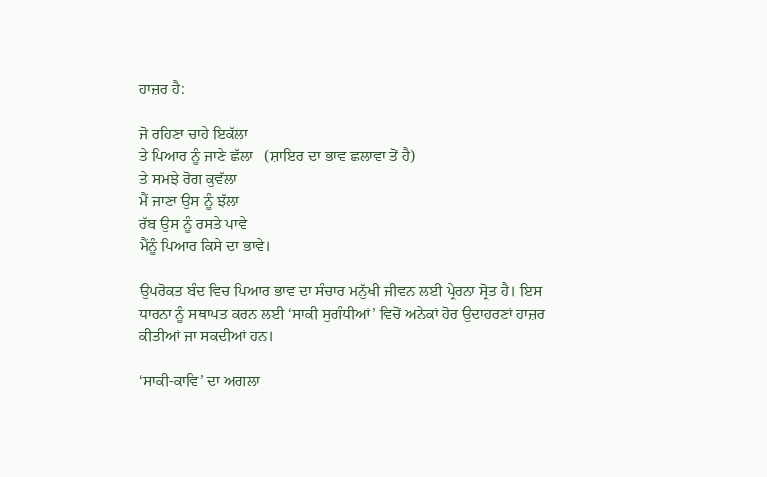ਹਾਜ਼ਰ ਹੈ:

ਜੋ ਰਹਿਣਾ ਚਾਹੇ ਇਕੱਲਾ
ਤੇ ਪਿਆਰ ਨੂੰ ਜਾਣੇ ਛੱਲਾ   (ਸ਼ਾਇਰ ਦਾ ਭਾਵ ਛਲਾਵਾ ਤੋਂ ਹੈ)
ਤੇ ਸਮਝੇ ਰੋਗ ਕੁਵੱਲਾ
ਮੈਂ ਜਾਣਾ ਉਸ ਨੂੰ ਝੱਲਾ
ਰੱਬ ਉਸ ਨੂੰ ਰਸਤੇ ਪਾਵੇ
ਮੈਂਨੂੰ ਪਿਆਰ ਕਿਸੇ ਦਾ ਭਾਵੇ।

ਉਪਰੋਕਤ ਬੰਦ ਵਿਚ ਪਿਆਰ ਭਾਵ ਦਾ ਸੰਚਾਰ ਮਨੁੱਖੀ ਜੀਵਨ ਲਈ ਪ੍ਰੇਰਨਾ ਸ੍ਰੋਤ ਹੈ। ਇਸ
ਧਾਰਨਾ ਨੂੰ ਸਥਾਪਤ ਕਰਨ ਲਈ ‘ਸਾਕੀ ਸੁਗੰਧੀਆਂ’ ਵਿਚੋਂ ਅਨੇਕਾਂ ਹੋਰ ਉਦਾਹਰਣਾਂ ਹਾਜ਼ਰ ਕੀਤੀਆਂ ਜਾ ਸਕਦੀਆਂ ਹਨ।

‘ਸਾਕੀ-ਕਾਵਿ’ ਦਾ ਅਗਲਾ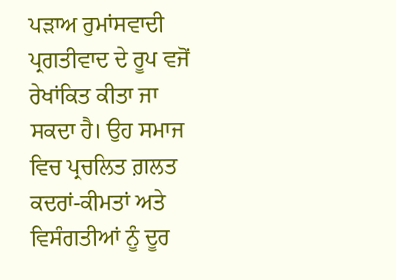ਪੜਾਅ ਰੁਮਾਂਸਵਾਦੀ ਪ੍ਰਗਤੀਵਾਦ ਦੇ ਰੂਪ ਵਜੋਂ  ਰੇਖਾਂਕਿਤ ਕੀਤਾ ਜਾ ਸਕਦਾ ਹੈ। ਉਹ ਸਮਾਜ ਵਿਚ ਪ੍ਰਚਲਿਤ ਗ਼ਲਤ ਕਦਰਾਂ-ਕੀਮਤਾਂ ਅਤੇ ਵਿਸੰਗਤੀਆਂ ਨੂੰ ਦੂਰ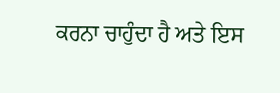ਕਰਨਾ ਚਾਹੁੰਦਾ ਹੈ ਅਤੇ ਇਸ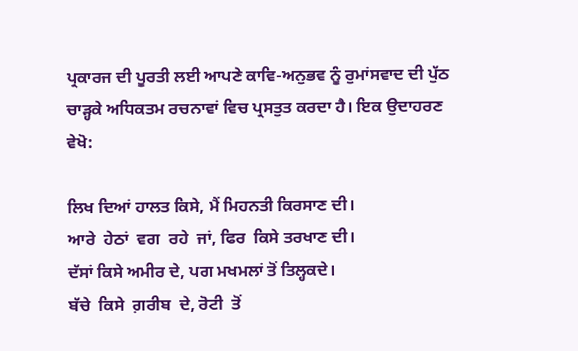ਪ੍ਰਕਾਰਜ ਦੀ ਪੂਰਤੀ ਲਈ ਆਪਣੇ ਕਾਵਿ-ਅਨੁਭਵ ਨੂੰ ਰੁਮਾਂਸਵਾਦ ਦੀ ਪੁੱਠ ਚਾੜ੍ਹਕੇ ਅਧਿਕਤਮ ਰਚਨਾਵਾਂ ਵਿਚ ਪ੍ਰਸਤੁਤ ਕਰਦਾ ਹੈ। ਇਕ ਉਦਾਹਰਣ ਵੇਖੋ:

ਲਿਖ ਦਿਆਂ ਹਾਲਤ ਕਿਸੇ, ਮੈਂ ਮਿਹਨਤੀ ਕਿਰਸਾਣ ਦੀ।
ਆਰੇ  ਹੇਠਾਂ  ਵਗ  ਰਹੇ  ਜਾਂ, ਫਿਰ  ਕਿਸੇ ਤਰਖਾਣ ਦੀ।
ਦੱਸਾਂ ਕਿਸੇ ਅਮੀਰ ਦੇ, ਪਗ ਮਖਮਲਾਂ ਤੋਂ ਤਿਲ੍ਹਕਦੇ।
ਬੱਚੇ  ਕਿਸੇ  ਗ਼ਰੀਬ  ਦੇ, ਰੋਟੀ  ਤੋਂ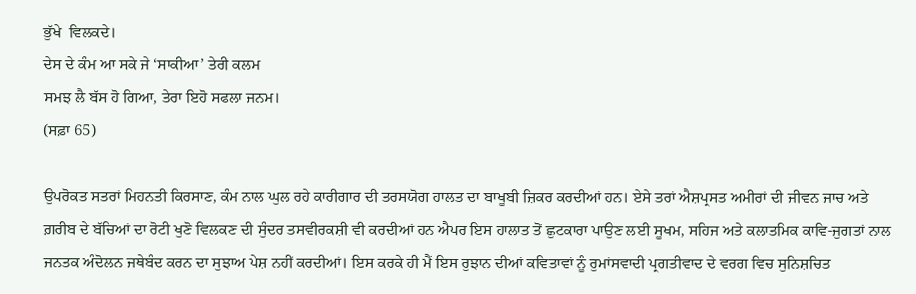ਭੁੱਖੇ  ਵਿਲਕਦੇ।
ਦੇਸ ਦੇ ਕੰਮ ਆ ਸਕੇ ਜੇ ‘ਸਾਕੀਆ’ ਤੇਰੀ ਕਲਮ
ਸਮਝ ਲੈ ਬੱਸ ਹੋ ਗਿਆ, ਤੇਰਾ ਇਹੋ ਸਫਲਾ ਜਨਮ।
(ਸਫ਼ਾ 65)

ਉਪਰੋਕਤ ਸਤਰਾਂ ਮਿਹਨਤੀ ਕਿਰਸਾਣ, ਕੰਮ ਨਾਲ ਘੁਲ ਰਹੇ ਕਾਰੀਗਾਰ ਦੀ ਤਰਸਯੋਗ ਹਾਲਤ ਦਾ ਬਾਖੂਬੀ ਜ਼ਿਕਰ ਕਰਦੀਆਂ ਹਨ। ਏਸੇ ਤਰਾਂ ਐਸ਼ਪ੍ਰਸਤ ਅਮੀਰਾਂ ਦੀ ਜੀਵਨ ਜਾਚ ਅਤੇ ਗ਼ਰੀਬ ਦੇ ਬੱਚਿਆਂ ਦਾ ਰੋਟੀ ਖੁਣੋ ਵਿਲਕਣ ਦੀ ਸੁੰਦਰ ਤਸਵੀਰਕਸ਼ੀ ਵੀ ਕਰਦੀਆਂ ਹਨ ਐਪਰ ਇਸ ਹਾਲਾਤ ਤੋਂ ਛੁਟਕਾਰਾ ਪਾਉਣ ਲਈ ਸੂਖਮ, ਸਹਿਜ ਅਤੇ ਕਲਾਤਮਿਕ ਕਾਵਿ-ਜੁਗਤਾਂ ਨਾਲ ਜਨਤਕ ਅੰਦੋਲਨ ਜਥੇਬੰਦ ਕਰਨ ਦਾ ਸੁਝਾਅ ਪੇਸ਼ ਨਹੀਂ ਕਰਦੀਆਂ। ਇਸ ਕਰਕੇ ਹੀ ਮੈਂ ਇਸ ਰੁਝਾਨ ਦੀਆਂ ਕਵਿਤਾਵਾਂ ਨੂੰ ਰੁਮਾਂਸਵਾਦੀ ਪ੍ਰਗਤੀਵਾਦ ਦੇ ਵਰਗ ਵਿਚ ਸੁਨਿਸ਼ਚਿਤ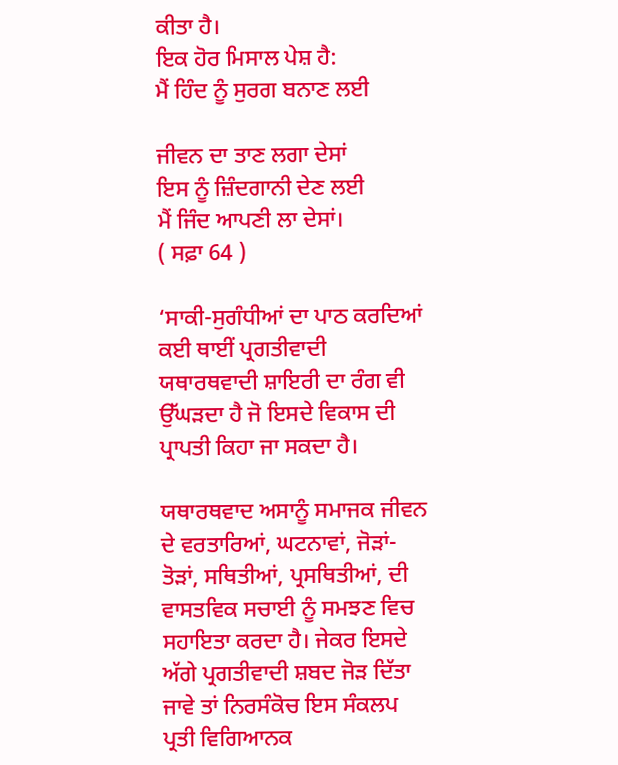ਕੀਤਾ ਹੈ।
ਇਕ ਹੋਰ ਮਿਸਾਲ ਪੇਸ਼ ਹੈ:
ਮੈਂ ਹਿੰਦ ਨੂੰ ਸੁਰਗ ਬਨਾਣ ਲਈ

ਜੀਵਨ ਦਾ ਤਾਣ ਲਗਾ ਦੇਸਾਂ
ਇਸ ਨੂੰ ਜ਼ਿੰਦਗਾਨੀ ਦੇਣ ਲਈ
ਮੈਂ ਜਿੰਦ ਆਪਣੀ ਲਾ ਦੇਸਾਂ।
( ਸਫ਼ਾ 64 )

‘ਸਾਕੀ-ਸੁਗੰਧੀਆਂ ਦਾ ਪਾਠ ਕਰਦਿਆਂ ਕਈ ਥਾਈਂ ਪ੍ਰਗਤੀਵਾਦੀ ਯਥਾਰਥਵਾਦੀ ਸ਼ਾਇਰੀ ਦਾ ਰੰਗ ਵੀ ਉੱਘੜਦਾ ਹੈ ਜੋ ਇਸਦੇ ਵਿਕਾਸ ਦੀ ਪ੍ਰਾਪਤੀ ਕਿਹਾ ਜਾ ਸਕਦਾ ਹੈ।

ਯਥਾਰਥਵਾਦ ਅਸਾਨੂੰ ਸਮਾਜਕ ਜੀਵਨ ਦੇ ਵਰਤਾਰਿਆਂ, ਘਟਨਾਵਾਂ, ਜੋੜਾਂ-ਤੋੜਾਂ, ਸਥਿਤੀਆਂ, ਪ੍ਰਸਥਿਤੀਆਂ, ਦੀ ਵਾਸਤਵਿਕ ਸਚਾਈ ਨੂੰ ਸਮਝਣ ਵਿਚ ਸਹਾਇਤਾ ਕਰਦਾ ਹੈ। ਜੇਕਰ ਇਸਦੇ ਅੱਗੇ ਪ੍ਰਗਤੀਵਾਦੀ ਸ਼ਬਦ ਜੋੜ ਦਿੱਤਾ ਜਾਵੇ ਤਾਂ ਨਿਰਸੰਕੋਚ ਇਸ ਸੰਕਲਪ ਪ੍ਰਤੀ ਵਿਗਿਆਨਕ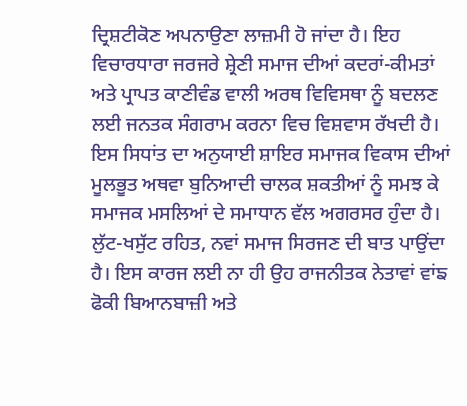ਦ੍ਰਿਸ਼ਟੀਕੋਣ ਅਪਨਾਉਣਾ ਲਾਜ਼ਮੀ ਹੋ ਜਾਂਦਾ ਹੈ। ਇਹ ਵਿਚਾਰਧਾਰਾ ਜਰਜਰੇ ਸ਼੍ਰੇਣੀ ਸਮਾਜ ਦੀਆਂ ਕਦਰਾਂ-ਕੀਮਤਾਂ ਅਤੇ ਪ੍ਰਾਪਤ ਕਾਣੀਵੰਡ ਵਾਲੀ ਅਰਥ ਵਿਵਿਸਥਾ ਨੂੰ ਬਦਲਣ ਲਈ ਜਨਤਕ ਸੰਗਰਾਮ ਕਰਨਾ ਵਿਚ ਵਿਸ਼ਵਾਸ ਰੱਖਦੀ ਹੈ।
ਇਸ ਸਿਧਾਂਤ ਦਾ ਅਨੁਯਾਈ ਸ਼ਾਇਰ ਸਮਾਜਕ ਵਿਕਾਸ ਦੀਆਂ ਮੂਲਭੂਤ ਅਥਵਾ ਬੁਨਿਆਦੀ ਚਾਲਕ ਸ਼ਕਤੀਆਂ ਨੂੰ ਸਮਝ ਕੇ ਸਮਾਜਕ ਮਸਲਿਆਂ ਦੇ ਸਮਾਧਾਨ ਵੱਲ ਅਗਰਸਰ ਹੁੰਦਾ ਹੈ। ਲੁੱਟ-ਖਸੁੱਟ ਰਹਿਤ, ਨਵਾਂ ਸਮਾਜ ਸਿਰਜਣ ਦੀ ਬਾਤ ਪਾਉਂਦਾ ਹੈ। ਇਸ ਕਾਰਜ ਲਈ ਨਾ ਹੀ ਉਹ ਰਾਜਨੀਤਕ ਨੇਤਾਵਾਂ ਵਾਂਙ ਫੋਕੀ ਬਿਆਨਬਾਜ਼ੀ ਅਤੇ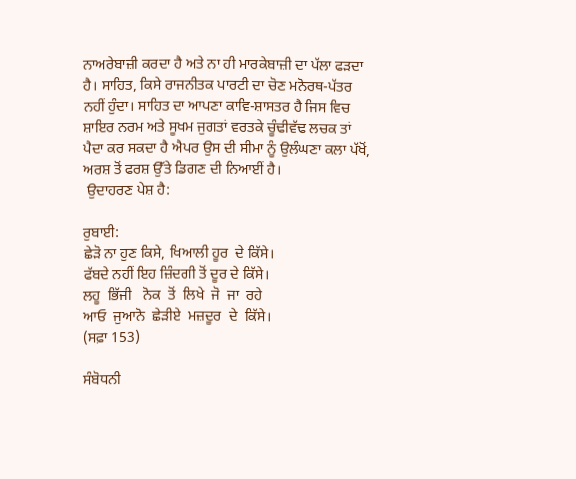ਨਾਅਰੇਬਾਜ਼ੀ ਕਰਦਾ ਹੈ ਅਤੇ ਨਾ ਹੀ ਮਾਰਕੇਬਾਜ਼ੀ ਦਾ ਪੱਲਾ ਫੜਦਾ ਹੈ। ਸਾਹਿਤ, ਕਿਸੇ ਰਾਜਨੀਤਕ ਪਾਰਟੀ ਦਾ ਚੋਣ ਮਨੋਰਥ-ਪੱਤਰ ਨਹੀਂ ਹੁੰਦਾ। ਸਾਹਿਤ ਦਾ ਆਪਣਾ ਕਾਵਿ-ਸ਼ਾਸਤਰ ਹੈ ਜਿਸ ਵਿਚ ਸ਼ਾਇਰ ਨਰਮ ਅਤੇ ਸੂਖਮ ਜੁਗਤਾਂ ਵਰਤਕੇ ਚੂੰਢੀਵੱਢ ਲਚਕ ਤਾਂ ਪੈਦਾ ਕਰ ਸਕਦਾ ਹੈ ਐਪਰ ਉਸ ਦੀ ਸੀਮਾ ਨੂੰ ਉਲੰਘਣਾ ਕਲਾ ਪੱਖੋਂ, ਅਰਸ਼ ਤੋਂ ਫਰਸ਼ ਉੱਤੇ ਡਿਗਣ ਦੀ ਨਿਆਈਂ ਹੈ।
 ਉਦਾਹਰਣ ਪੇਸ਼ ਹੈ:

ਰੁਬਾਈ:
ਛੇੜੋ ਨਾ ਹੁਣ ਕਿਸੇ, ਖਿਆਲੀ ਹੂਰ  ਦੇ ਕਿੱਸੇ।
ਫੱਬਦੇ ਨਹੀਂ ਇਹ ਜ਼ਿੰਦਗੀ ਤੋਂ ਦੂਰ ਦੇ ਕਿੱਸੇ।
ਲਹੂ  ਭਿੱਜੀ   ਨੋਕ  ਤੋਂ  ਲਿਖੇ  ਜੋ  ਜਾ  ਰਹੇ
ਆਓ  ਜੁਆਨੋ  ਛੇੜੀਏ  ਮਜ਼ਦੂਰ  ਦੇ  ਕਿੱਸੇ।
(ਸਫ਼ਾ 153)

ਸੰਬੋਧਨੀ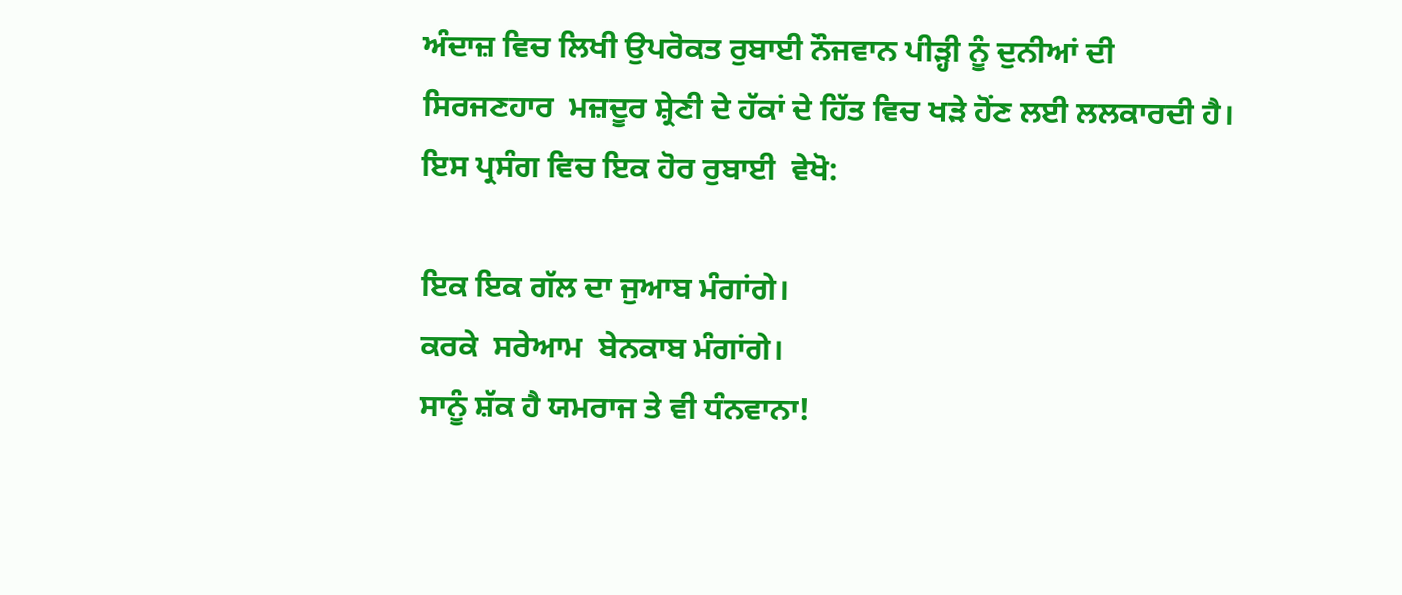ਅੰਦਾਜ਼ ਵਿਚ ਲਿਖੀ ਉਪਰੋਕਤ ਰੁਬਾਈ ਨੌਜਵਾਨ ਪੀੜ੍ਹੀ ਨੂੰ ਦੁਨੀਆਂ ਦੀ ਸਿਰਜਣਹਾਰ  ਮਜ਼ਦੂਰ ਸ਼੍ਰੇਣੀ ਦੇ ਹੱਕਾਂ ਦੇ ਹਿੱਤ ਵਿਚ ਖੜੇ ਹੋਂਣ ਲਈ ਲਲਕਾਰਦੀ ਹੈ।
ਇਸ ਪ੍ਰਸੰਗ ਵਿਚ ਇਕ ਹੋਰ ਰੁਬਾਈ  ਵੇਖੋ:

ਇਕ ਇਕ ਗੱਲ ਦਾ ਜੁਆਬ ਮੰਗਾਂਗੇ।
ਕਰਕੇ  ਸਰੇਆਮ  ਬੇਨਕਾਬ ਮੰਗਾਂਗੇ।
ਸਾਨੂੰ ਸ਼ੱਕ ਹੈ ਯਮਰਾਜ ਤੇ ਵੀ ਧੰਨਵਾਨਾ!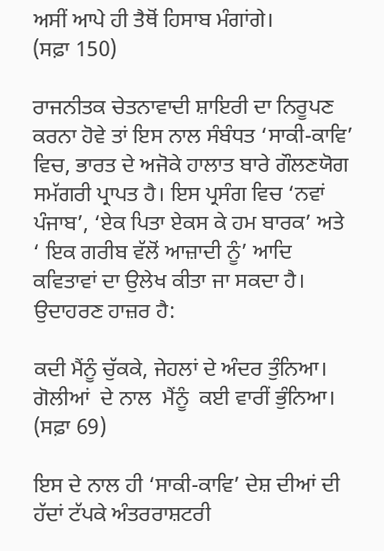ਅਸੀਂ ਆਪੇ ਹੀ ਤੈਥੋਂ ਹਿਸਾਬ ਮੰਗਾਂਗੇ।
(ਸਫ਼ਾ 150)

ਰਾਜਨੀਤਕ ਚੇਤਨਾਵਾਦੀ ਸ਼ਾਇਰੀ ਦਾ ਨਿਰੂਪਣ ਕਰਨਾ ਹੋਵੇ ਤਾਂ ਇਸ ਨਾਲ ਸੰਬੰਧਤ ‘ਸਾਕੀ-ਕਾਵਿ’ ਵਿਚ, ਭਾਰਤ ਦੇ ਅਜੋਕੇ ਹਾਲਾਤ ਬਾਰੇ ਗੌਲਣਯੋਗ ਸਮੱਗਰੀ ਪ੍ਰਾਪਤ ਹੈ। ਇਸ ਪ੍ਰਸੰਗ ਵਿਚ ‘ਨਵਾਂ ਪੰਜਾਬ’, ‘ਏਕ ਪਿਤਾ ਏਕਸ ਕੇ ਹਮ ਬਾਰਕ’ ਅਤੇ ‘ ਇਕ ਗਰੀਬ ਵੱਲੋਂ ਆਜ਼ਾਦੀ ਨੂੰ’ ਆਦਿ ਕਵਿਤਾਵਾਂ ਦਾ ਉਲੇਖ ਕੀਤਾ ਜਾ ਸਕਦਾ ਹੈ। ਉਦਾਹਰਣ ਹਾਜ਼ਰ ਹੈ:

ਕਦੀ ਮੈਂਨੂੰ ਚੁੱਕਕੇ, ਜੇਹਲਾਂ ਦੇ ਅੰਦਰ ਤੁੰਨਿਆ।
ਗੋਲੀਆਂ  ਦੇ ਨਾਲ  ਮੈਂਨੂੰ  ਕਈ ਵਾਰੀਂ ਭੁੰਨਿਆ।
(ਸਫ਼ਾ 69)

ਇਸ ਦੇ ਨਾਲ ਹੀ ‘ਸਾਕੀ-ਕਾਵਿ’ ਦੇਸ਼ ਦੀਆਂ ਦੀ ਹੱਦਾਂ ਟੱਪਕੇ ਅੰਤਰਰਾਸ਼ਟਰੀ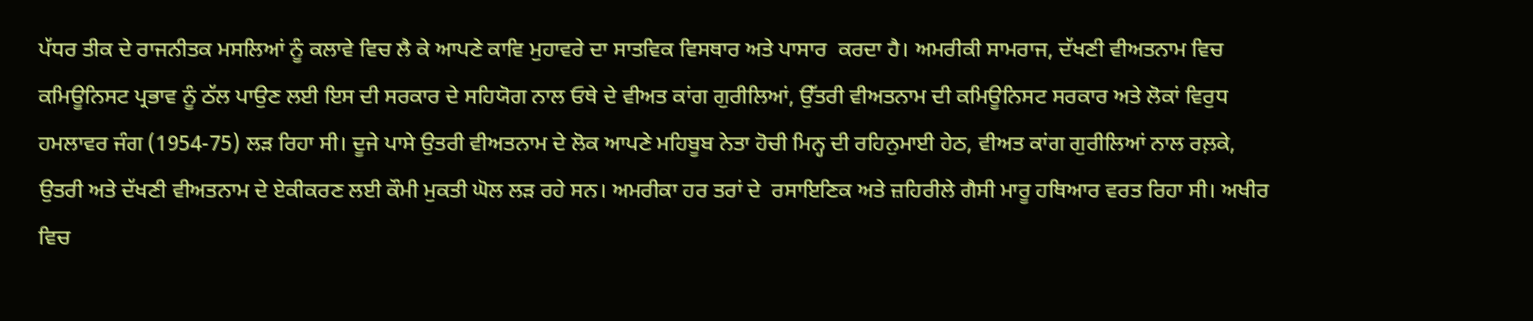ਪੱਧਰ ਤੀਕ ਦੇ ਰਾਜਨੀਤਕ ਮਸਲਿਆਂ ਨੂੰ ਕਲਾਵੇ ਵਿਚ ਲੈ ਕੇ ਆਪਣੇ ਕਾਵਿ ਮੁਹਾਵਰੇ ਦਾ ਸਾਤਵਿਕ ਵਿਸਥਾਰ ਅਤੇ ਪਾਸਾਰ  ਕਰਦਾ ਹੈ। ਅਮਰੀਕੀ ਸਾਮਰਾਜ, ਦੱਖਣੀ ਵੀਅਤਨਾਮ ਵਿਚ ਕਮਿਊਨਿਸਟ ਪ੍ਰਭਾਵ ਨੂੰ ਠੱਲ ਪਾਉਣ ਲਈ ਇਸ ਦੀ ਸਰਕਾਰ ਦੇ ਸਹਿਯੋਗ ਨਾਲ ਓਥੇ ਦੇ ਵੀਅਤ ਕਾਂਗ ਗੁਰੀਲਿਆਂ, ਉੱਤਰੀ ਵੀਅਤਨਾਮ ਦੀ ਕਮਿਊਨਿਸਟ ਸਰਕਾਰ ਅਤੇ ਲੋਕਾਂ ਵਿਰੁਧ ਹਮਲਾਵਰ ਜੰਗ (1954-75) ਲੜ ਰਿਹਾ ਸੀ। ਦੂਜੇ ਪਾਸੇ ਉਤਰੀ ਵੀਅਤਨਾਮ ਦੇ ਲੋਕ ਆਪਣੇ ਮਹਿਬੂਬ ਨੇਤਾ ਹੋਚੀ ਮਿਨ੍ਹ ਦੀ ਰਹਿਨੁਮਾਈ ਹੇਠ, ਵੀਅਤ ਕਾਂਗ ਗੁਰੀਲਿਆਂ ਨਾਲ ਰਲ਼ਕੇ, ਉਤਰੀ ਅਤੇ ਦੱਖਣੀ ਵੀਅਤਨਾਮ ਦੇ ਏਕੀਕਰਣ ਲਈ ਕੌਮੀ ਮੁਕਤੀ ਘੋਲ ਲੜ ਰਹੇ ਸਨ। ਅਮਰੀਕਾ ਹਰ ਤਰਾਂ ਦੇ  ਰਸਾਇਣਿਕ ਅਤੇ ਜ਼ਹਿਰੀਲੇ ਗੈਸੀ ਮਾਰੂ ਹਥਿਆਰ ਵਰਤ ਰਿਹਾ ਸੀ। ਅਖੀਰ ਵਿਚ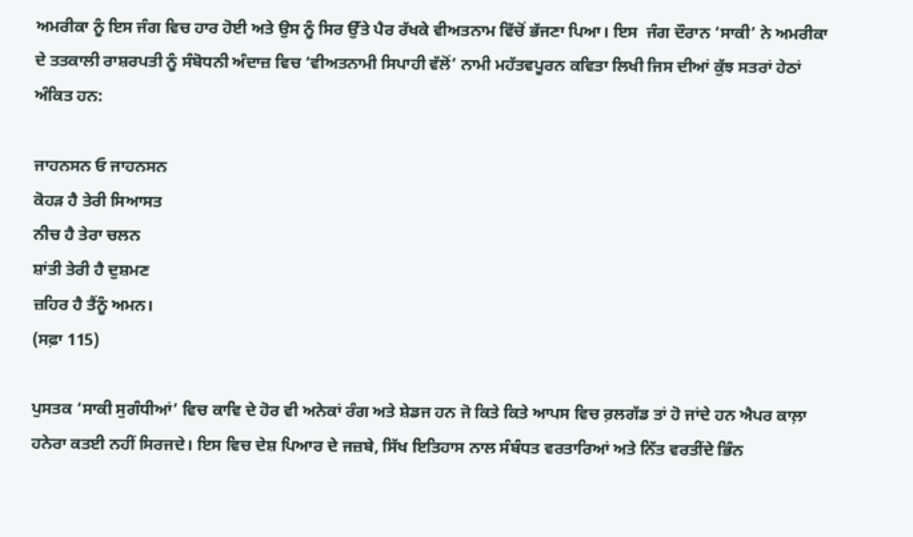ਅਮਰੀਕਾ ਨੂੰ ਇਸ ਜੰਗ ਵਿਚ ਹਾਰ ਹੋਈ ਅਤੇ ਉਸ ਨੂੰ ਸਿਰ ਉੱਤੇ ਪੈਰ ਰੱਖਕੇ ਵੀਅਤਨਾਮ ਵਿੱਚੋਂ ਭੱਜਣਾ ਪਿਆ। ਇਸ  ਜੰਗ ਦੌਰਾਨ ‘ਸਾਕੀ’ ਨੇ ਅਮਰੀਕਾ ਦੇ ਤਤਕਾਲੀ ਰਾਸ਼ਰਪਤੀ ਨੂੰ ਸੰਬੋਧਨੀ ਅੰਦਾਜ਼ ਵਿਚ ‘ਵੀਅਤਨਾਮੀ ਸਿਪਾਹੀ ਵੱਲੋਂ’ ਨਾਮੀ ਮਹੱਤਵਪੂਰਨ ਕਵਿਤਾ ਲਿਖੀ ਜਿਸ ਦੀਆਂ ਕੁੱਝ ਸਤਰਾਂ ਹੇਠਾਂ ਅੰਕਿਤ ਹਨ:

ਜਾਹਨਸਨ ਓ ਜਾਹਨਸਨ
ਕੋਹੜ ਹੈ ਤੇਰੀ ਸਿਆਸਤ
ਨੀਚ ਹੈ ਤੇਰਾ ਚਲਨ
ਸ਼ਾਂਤੀ ਤੇਰੀ ਹੈ ਦੁਸ਼ਮਣ
ਜ਼ਹਿਰ ਹੈ ਤੈਂਨੂੰ ਅਮਨ।
(ਸਫ਼ਾ 115)

ਪੁਸਤਕ ‘ਸਾਕੀ ਸੁਗੰਧੀਆਂ’ ਵਿਚ ਕਾਵਿ ਦੇ ਹੋਰ ਵੀ ਅਨੇਕਾਂ ਰੰਗ ਅਤੇ ਸ਼ੇਡਜ ਹਨ ਜੋ ਕਿਤੇ ਕਿਤੇ ਆਪਸ ਵਿਚ ਰ਼ਲਗੱਡ ਤਾਂ ਹੋ ਜਾਂਦੇ ਹਨ ਐਪਰ ਕਾਲ਼ਾ ਹਨੇਰਾ ਕਤਈ ਨਹੀਂ ਸਿਰਜਦੇ। ਇਸ ਵਿਚ ਦੇਸ਼ ਪਿਆਰ ਦੇ ਜਜ਼ਬੇ, ਸਿੱਖ ਇਤਿਹਾਸ ਨਾਲ ਸੰਬੰਧਤ ਵਰਤਾਰਿਆਂ ਅਤੇ ਨਿੱਤ ਵਰਤੀਂਦੇ ਭਿੰਨ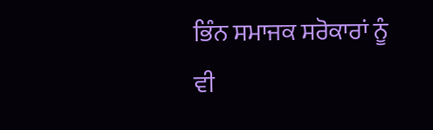ਭਿੰਨ ਸਮਾਜਕ ਸਰੋਕਾਰਾਂ ਨੂੰ ਵੀ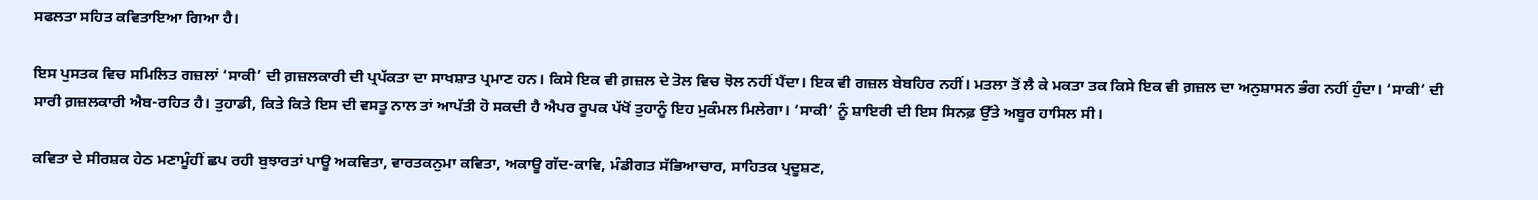ਸਫਲਤਾ ਸਹਿਤ ਕਵਿਤਾਇਆ ਗਿਆ ਹੈ।

ਇਸ ਪੁਸਤਕ ਵਿਚ ਸਮਿਲਿਤ ਗਜ਼ਲਾਂ ‘ਸਾਕੀ’ ਦੀ ਗ਼ਜ਼ਲਕਾਰੀ ਦੀ ਪ੍ਰਪੱਕਤਾ ਦਾ ਸਾਖਸ਼ਾਤ ਪ੍ਰਮਾਣ ਹਨ। ਕਿਸੇ ਇਕ ਵੀ ਗ਼ਜ਼ਲ ਦੇ ਤੋਲ ਵਿਚ ਝੋਲ ਨਹੀਂ ਪੈਂਦਾ। ਇਕ ਵੀ ਗਜ਼ਲ ਬੇਬਹਿਰ ਨਹੀਂ। ਮਤਲਾ ਤੋਂ ਲੈ ਕੇ ਮਕਤਾ ਤਕ ਕਿਸੇ ਇਕ ਵੀ ਗ਼ਜ਼ਲ ਦਾ ਅਨੁਸ਼ਾਸਨ ਭੰਗ ਨਹੀਂ ਹੁੰਦਾ। ‘ਸਾਕੀ’ ਦੀ ਸਾਰੀ ਗ਼ਜ਼ਲਕਾਰੀ ਐਬ-ਰਹਿਤ ਹੈ। ਤੁਹਾਡੀ, ਕਿਤੇ ਕਿਤੇ ਇਸ ਦੀ ਵਸਤੂ ਨਾਲ ਤਾਂ ਆਪੱਤੀ ਹੋ ਸਕਦੀ ਹੈ ਐਪਰ ਰੂਪਕ ਪੱਖੋਂ ਤੁਹਾਨੂੰ ਇਹ ਮੁਕੰਮਲ ਮਿਲੇਗਾ। ‘ਸਾਕੀ’ ਨੂੰ ਸ਼ਾਇਰੀ ਦੀ ਇਸ ਸਿਨਫ਼ ਉੱਤੇ ਅਬੂਰ ਹਾਸਿਲ ਸੀ।

ਕਵਿਤਾ ਦੇ ਸੀਰਸ਼ਕ ਹੇਠ ਮਣਾਮੂੰਹੀਂ ਛਪ ਰਹੀ ਬੁਝਾਰਤਾਂ ਪਾਊ ਅਕਵਿਤਾ, ਵਾਰਤਕਨੁਮਾ ਕਵਿਤਾ, ਅਕਾਊ ਗੱਦ-ਕਾਵਿ, ਮੰਡੀਗਤ ਸੱਭਿਆਚਾਰ, ਸਾਹਿਤਕ ਪ੍ਰਦੂਸ਼ਣ,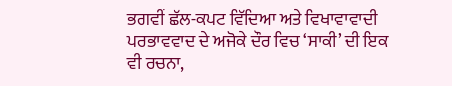ਭਗਵੀਂ ਛੱਲ-ਕਪਟ ਵਿੱਦਿਆ ਅਤੇ ਵਿਖਾਵਾਵਾਦੀ ਪਰਭਾਵਵਾਦ ਦੇ ਅਜੋਕੇ ਦੌਰ ਵਿਚ ‘ਸਾਕੀ’ ਦੀ ਇਕ ਵੀ ਰਚਨਾ,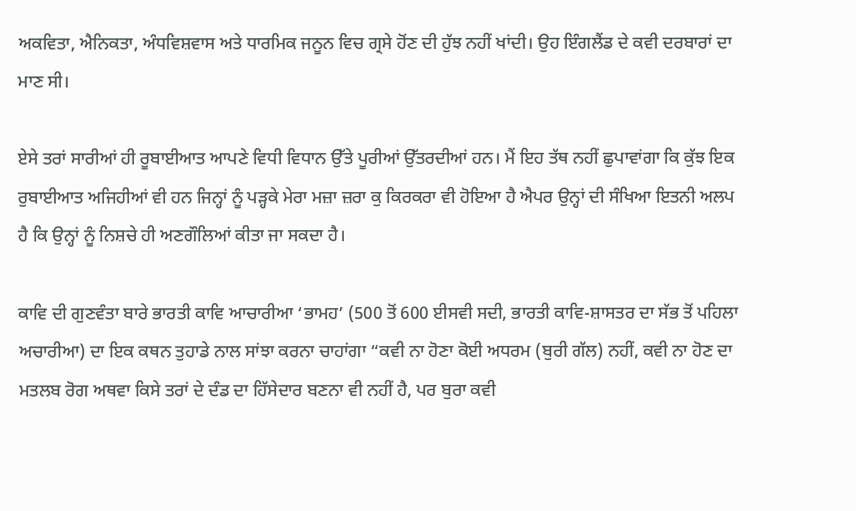ਅਕਵਿਤਾ, ਐਨਿਕਤਾ, ਅੰਧਵਿਸ਼ਵਾਸ ਅਤੇ ਧਾਰਮਿਕ ਜਨੂਨ ਵਿਚ ਗ੍ਰਸੇ ਹੋਂਣ ਦੀ ਹੁੱਝ ਨਹੀਂ ਖਾਂਦੀ। ਉਹ ਇੰਗਲੈਂਡ ਦੇ ਕਵੀ ਦਰਬਾਰਾਂ ਦਾ ਮਾਣ ਸੀ।

ਏਸੇ ਤਰਾਂ ਸਾਰੀਆਂ ਹੀ ਰੂਬਾਈਆਤ ਆਪਣੇ ਵਿਧੀ ਵਿਧਾਨ ਉੱਤੇ ਪੂਰੀਆਂ ਉੱਤਰਦੀਆਂ ਹਨ। ਮੈਂ ਇਹ ਤੱਥ ਨਹੀਂ ਛੁਪਾਵਾਂਗਾ ਕਿ ਕੁੱਝ ਇਕ ਰੁਬਾਈਆਤ ਅਜਿਹੀਆਂ ਵੀ ਹਨ ਜਿਨ੍ਹਾਂ ਨੂੰ ਪੜ੍ਹਕੇ ਮੇਰਾ ਮਜ਼ਾ ਜ਼ਰਾ ਕੁ ਕਿਰਕਰਾ ਵੀ ਹੋਇਆ ਹੈ ਐਪਰ ਉਨ੍ਹਾਂ ਦੀ ਸੰਖਿਆ ਇਤਨੀ ਅਲਪ ਹੈ ਕਿ ਉਨ੍ਹਾਂ ਨੂੰ ਨਿਸ਼ਚੇ ਹੀ ਅਣਗੌਲਿਆਂ ਕੀਤਾ ਜਾ ਸਕਦਾ ਹੈ।

ਕਾਵਿ ਦੀ ਗੁਣਵੰਤਾ ਬਾਰੇ ਭਾਰਤੀ ਕਾਵਿ ਆਚਾਰੀਆ ‘ਭਾਮਹ’ (500 ਤੋਂ 600 ਈਸਵੀ ਸਦੀ, ਭਾਰਤੀ ਕਾਵਿ-ਸ਼ਾਸਤਰ ਦਾ ਸੱਭ ਤੋਂ ਪਹਿਲਾ ਅਚਾਰੀਆ) ਦਾ ਇਕ ਕਥਨ ਤੁਹਾਡੇ ਨਾਲ ਸਾਂਝਾ ਕਰਨਾ ਚਾਹਾਂਗਾ “ਕਵੀ ਨਾ ਹੋਣਾ ਕੋਈ ਅਧਰਮ (ਬੁਰੀ ਗੱਲ) ਨਹੀਂ, ਕਵੀ ਨਾ ਹੋਣ ਦਾ ਮਤਲਬ ਰੋਗ ਅਥਵਾ ਕਿਸੇ ਤਰਾਂ ਦੇ ਦੰਡ ਦਾ ਹਿੱਸੇਦਾਰ ਬਣਨਾ ਵੀ ਨਹੀਂ ਹੈ, ਪਰ ਬੁਰਾ ਕਵੀ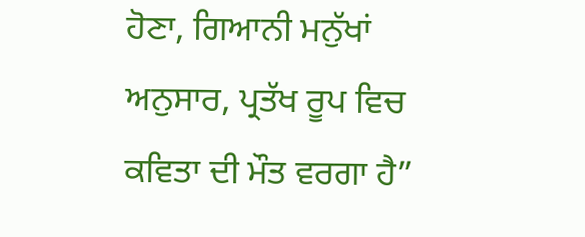ਹੋਣਾ, ਗਿਆਨੀ ਮਨੁੱਖਾਂ ਅਨੁਸਾਰ, ਪ੍ਰਤੱਖ ਰੂਪ ਵਿਚ ਕਵਿਤਾ ਦੀ ਮੌਤ ਵਰਗਾ ਹੈ”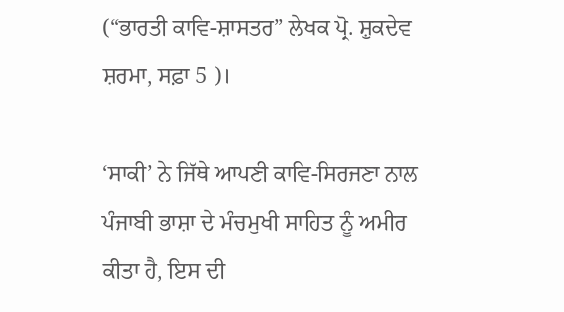(“ਭਾਰਤੀ ਕਾਵਿ-ਸ਼ਾਸਤਰ” ਲੇਖਕ ਪ੍ਰੋ. ਸ਼ੁਕਦੇਵ ਸ਼ਰਮਾ, ਸਫ਼ਾ 5 )।

‘ਸਾਕੀ’ ਨੇ ਜਿੱਥੇ ਆਪਣੀ ਕਾਵਿ-ਸਿਰਜਣਾ ਨਾਲ ਪੰਜਾਬੀ ਭਾਸ਼ਾ ਦੇ ਮੰਚਮੁਖੀ ਸਾਹਿਤ ਨੂੰ ਅਮੀਰ ਕੀਤਾ ਹੈ, ਇਸ ਦੀ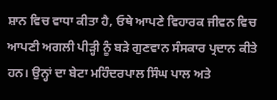ਸ਼ਾਨ ਵਿਚ ਵਾਧਾ ਕੀਤਾ ਹੈ, ਓਥੇ ਆਪਣੇ ਵਿਹਾਰਕ ਜੀਵਨ ਵਿਚ ਆਪਣੀ ਅਗਲੀ ਪੀੜ੍ਹੀ ਨੂੰ ਬੜੇ ਗੁਣਵਾਨ ਸੰਸਕਾਰ ਪ੍ਰਦਾਨ ਕੀਤੇ ਹਨ। ਉਨ੍ਹਾਂ ਦਾ ਬੇਟਾ ਮਹਿੰਦਰਪਾਲ ਸਿੰਘ ਪਾਲ ਅਤੇ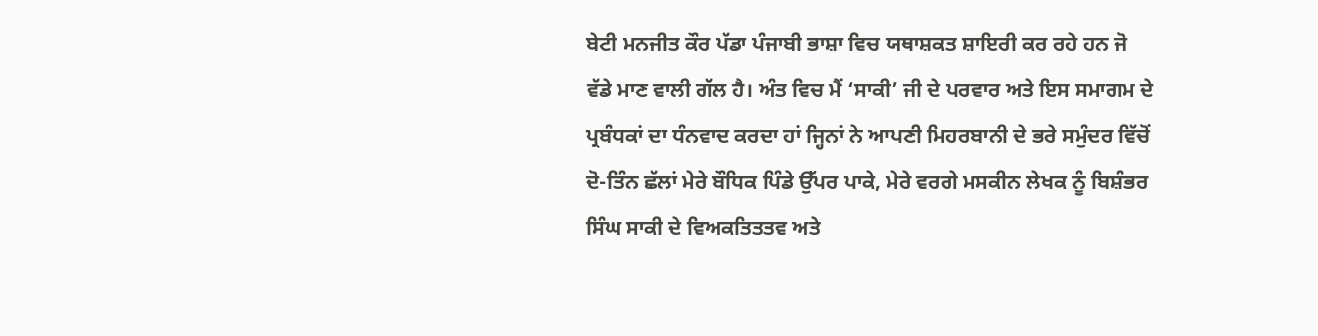ਬੇਟੀ ਮਨਜੀਤ ਕੌਰ ਪੱਡਾ ਪੰਜਾਬੀ ਭਾਸ਼ਾ ਵਿਚ ਯਥਾਸ਼ਕਤ ਸ਼ਾਇਰੀ ਕਰ ਰਹੇ ਹਨ ਜੋ ਵੱਡੇ ਮਾਣ ਵਾਲੀ ਗੱਲ ਹੈ। ਅੰਤ ਵਿਚ ਮੈਂ ‘ਸਾਕੀ’ ਜੀ ਦੇ ਪਰਵਾਰ ਅਤੇ ਇਸ ਸਮਾਗਮ ਦੇ ਪ੍ਰਬੰਧਕਾਂ ਦਾ ਧੰਨਵਾਦ ਕਰਦਾ ਹਾਂ ਜ੍ਹਿਨਾਂ ਨੇ ਆਪਣੀ ਮਿਹਰਬਾਨੀ ਦੇ ਭਰੇ ਸਮੁੰਦਰ ਵਿੱਚੋਂ ਦੋ-ਤਿੰਨ ਛੱਲਾਂ ਮੇਰੇ ਬੌਧਿਕ ਪਿੰਡੇ ਉੱਪਰ ਪਾਕੇ, ਮੇਰੇ ਵਰਗੇ ਮਸਕੀਨ ਲੇਖਕ ਨੂੰ ਬਿਸ਼ੰਭਰ ਸਿੰਘ ਸਾਕੀ ਦੇ ਵਿਅਕਤਿਤਤਵ ਅਤੇ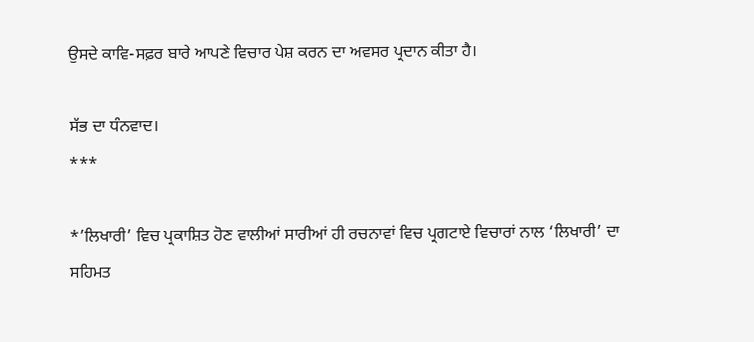ਉਸਦੇ ਕਾਵਿ-ਸਫ਼ਰ ਬਾਰੇ ਆਪਣੇ ਵਿਚਾਰ ਪੇਸ਼ ਕਰਨ ਦਾ ਅਵਸਰ ਪ੍ਰਦਾਨ ਕੀਤਾ ਹੈ।

ਸੱਭ ਦਾ ਧੰਨਵਾਦ।
***

*’ਲਿਖਾਰੀ’ ਵਿਚ ਪ੍ਰਕਾਸ਼ਿਤ ਹੋਣ ਵਾਲੀਆਂ ਸਾਰੀਆਂ ਹੀ ਰਚਨਾਵਾਂ ਵਿਚ ਪ੍ਰਗਟਾਏ ਵਿਚਾਰਾਂ ਨਾਲ ‘ਲਿਖਾਰੀ’ ਦਾ ਸਹਿਮਤ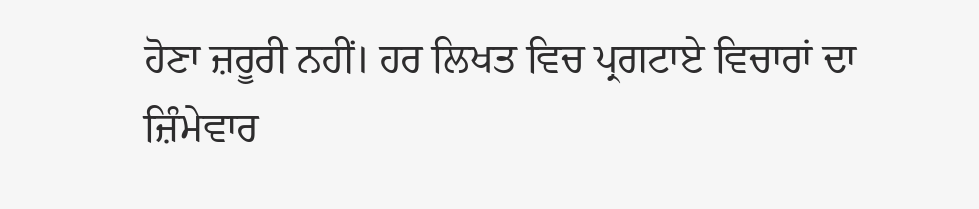ਹੋਣਾ ਜ਼ਰੂਰੀ ਨਹੀਂ। ਹਰ ਲਿਖਤ ਵਿਚ ਪ੍ਰਗਟਾਏ ਵਿਚਾਰਾਂ ਦਾ ਜ਼ਿੰਮੇਵਾਰ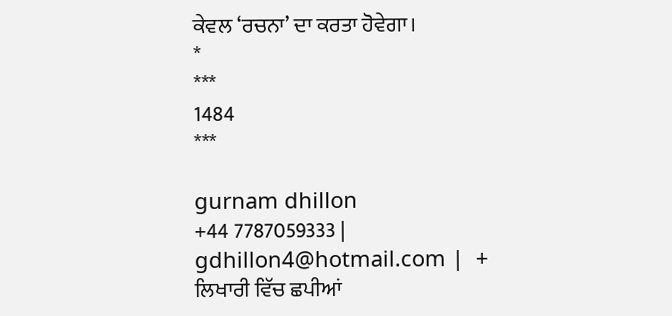ਕੇਵਲ ‘ਰਚਨਾ’ ਦਾ ਕਰਤਾ ਹੋਵੇਗਾ।
*
***
1484
***

gurnam dhillon
+44 7787059333 | gdhillon4@hotmail.com |  + ਲਿਖਾਰੀ ਵਿੱਚ ਛਪੀਆਂ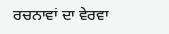ਰਚਨਾਵਾਂ ਦਾ ਵੇਰਵਾ